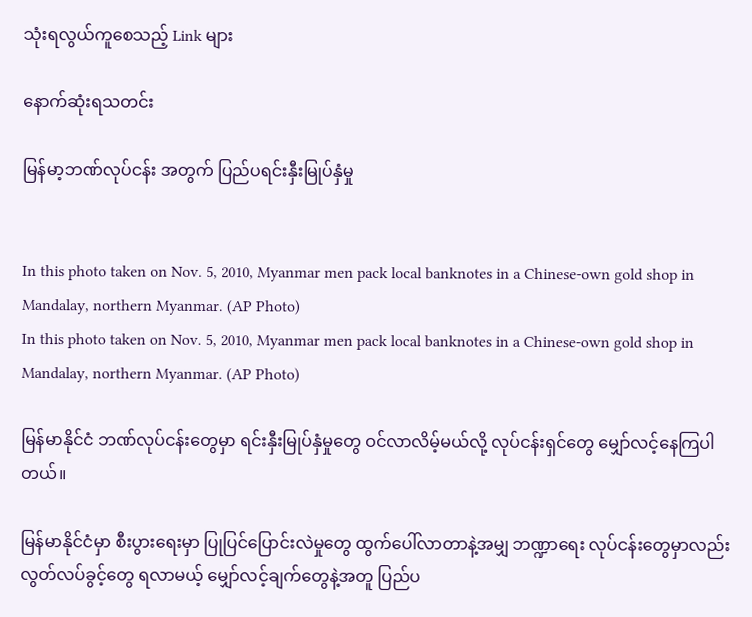သုံးရလွယ်ကူစေသည့် Link များ

နောက်ဆုံးရသတင်း

မြန်မာ့ဘဏ်လုပ်ငန်း အတွက် ပြည်ပရင်းနှီးမြုပ်နှံမှု


In this photo taken on Nov. 5, 2010, Myanmar men pack local banknotes in a Chinese-own gold shop in Mandalay, northern Myanmar. (AP Photo)
In this photo taken on Nov. 5, 2010, Myanmar men pack local banknotes in a Chinese-own gold shop in Mandalay, northern Myanmar. (AP Photo)

မြန်မာနိုင်ငံ ဘဏ်လုပ်ငန်းတွေမှာ ရင်းနှီးမြုပ်နှံမှုတွေ ဝင်လာလိမ့်မယ်လို့ လုပ်ငန်းရှင်တွေ မျှော်လင့်နေကြပါတယ်။

မြန်မာနိုင်ငံမှာ စီးပွားရေးမှာ ပြုပြင်ပြောင်းလဲမှုတွေ ထွက်ပေါ်လာတာနဲ့အမျှ ဘဏ္ဍာရေး လုပ်ငန်းတွေမှာလည်း လွတ်လပ်ခွင့်တွေ ရလာမယ့် မျှော်လင့်ချက်တွေနဲ့အတူ ပြည်ပ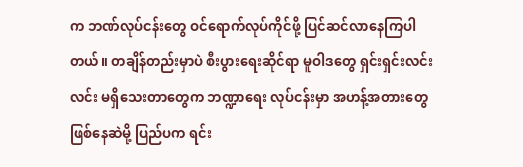က ဘဏ်လုပ်ငန်းတွေ ဝင်ရောက်လုပ်ကိုင်ဖို့ ပြင်ဆင်လာနေကြပါတယ်။ တချိန်တည်းမှာပဲ စီးပွားရေးဆိုင်ရာ မူဝါဒတွေ ရှင်းရှင်းလင်းလင်း မရှိသေးတာတွေက ဘဏ္ဍာရေး လုပ်ငန်းမှာ အဟန့်အတားတွေ ဖြစ်နေဆဲမို့ ပြည်ပက ရင်း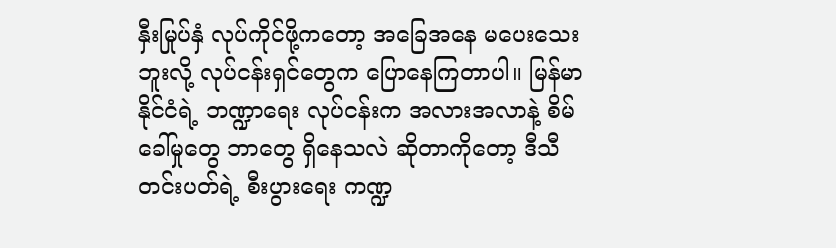နှီးမြုပ်နှံ လုပ်ကိုင်ဖို့ကတော့ အခြေအနေ မပေးသေးဘူးလို့ လုပ်ငန်းရှင်တွေက ပြောနေကြတာပါ။ မြန်မာနိုင်ငံရဲ့ ဘဏ္ဍာရေး လုပ်ငန်းက အလားအလာနဲ့ စိမ်ခေါ်မှုတွေ ဘာတွေ ရှိနေသလဲ ဆိုတာကိုတော့ ဒီသီတင်းပတ်ရဲ့ စီးပွားရေး ကဏ္ဍ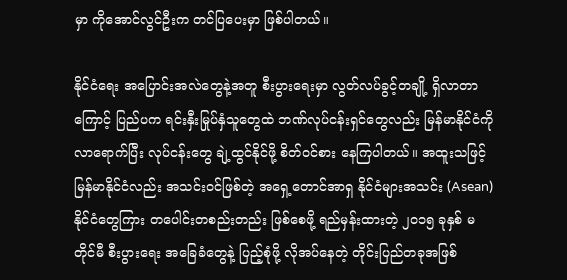မှာ ကိုအောင်လွင်ဦးက တင်ပြပေးမှာ ဖြစ်ပါတယ်။

နိုင်ငံရေး အပြောင်းအလဲတွေနဲ့အတူ စီးပွားရေးမှာ လွတ်လပ်ခွင့်တချို့ ရှိလာတာကြောင့် ပြည်ပက ရင်းနှီးမြုပ်နှံသူတွေထဲ ဘဏ်လုပ်ငန်းရှင်တွေလည်း မြန်မာနိုင်ငံကို လာရောက်ပြီး လုပ်ငန်းတွေ ချဲ့ထွင်နိုင်ဖို့ စိတ်ဝင်စား နေကြပါတယ်။ အထူးသဖြင့် မြန်မာနိုင်ငံလည်း အသင်းဝင်ဖြစ်တဲ့ အရှေ့တောင်အာရှ နိုင်ငံများအသင်း (Asean) နိုင်ငံတွေကြား တပေါင်းတစည်းတည်း ဖြစ်စေဖို့ ရည်မှန်းထားတဲ့ ၂၀၁၅ ခုနှစ် မတိုင်မီ စီးပွားရေး အခြေခံတွေနဲ့ ပြည့်စုံဖို့ လိုအပ်နေတဲ့ တိုင်းပြည်တခုအဖြစ်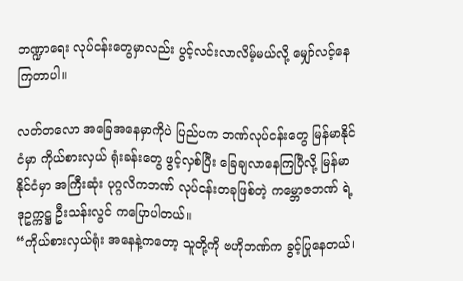ဘဏ္ဍာရေး လုပ်ငန်းတွေမှာလည်း ပွင့်လင်းလာလိမ့်မယ်လို့ မျှော်လင့်နေကြတာပါ။

လတ်တလော အခြေအနေမှာကိုပဲ ပြည်ပက ဘဏ်လုပ်ငန်းတွေ မြန်မာနိုင်ငံမှာ ကိုယ်စားလှယ် ရုံးခန်းတွေ ဖွင့်လှစ်ပြီး ခြေချလာနေကြပြီလို့ မြန်မာနိုင်ငံမှာ အကြီးဆုံး ပုဂ္ဂလိကဘဏ် လုပ်ငန်းတခုဖြစ်တဲ့ ကမ္ဘောဇဘဏ် ရဲ့ ဒုဥက္ကဋ္ဌ ဦးသန်းလွင် ကပြောပါတယ်။
“ကိုယ်စားလှယ်ရုံး အနေနဲ့ကတော့ သူတို့ကို ဗဟိုဘဏ်က ခွင့်ပြုနေတယ်၊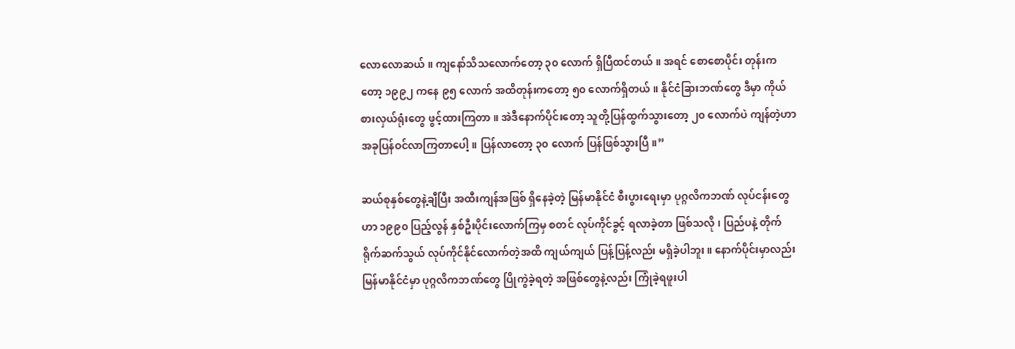လောလောဆယ်။ ကျနော်သိသလောက်တော့ ၃၀ လောက် ရှိပြီထင်တယ်။ အရင် စောစောပိုင်း တုန်းကတော့ ၁၉၉၂ ကနေ ၉၅ လောက် အထိတုန်းကတော့ ၅၀ လောက်ရှိတယ်။ နိုင်ငံခြားဘဏ်တွေ ဒီမှာ ကိုယ်စားလှယ်ရုံးတွေ ဖွင့်ထားကြတာ။ အဲဒီနောက်ပိုင်းတော့ သူတို့ပြန်ထွက်သွားတော့ ၂၀ လောက်ပဲ ကျန်တဲ့ဟာ အခုပြန်ဝင်လာကြတာပေါ့။ ပြန်လာတော့ ၃၀ လောက် ပြန်ဖြစ်သွားပြီ။”

ဆယ်စုနှစ်တွေနဲ့ချီပြီး အထီးကျန်အဖြစ် ရှိနေခဲ့တဲ့ မြန်မာနိုင်ငံ စီးပွားရေးမှာ ပုဂ္ဂလိကဘဏ် လုပ်ငန်းတွေဟာ ၁၉၉၀ ပြည့်လွန် နှစ်ဦးပိုင်းလောက်ကြမှ စတင် လုပ်ကိုင်ခွင့် ရလာခဲ့တာ ဖြစ်သလို၊ ပြည်ပနဲ့ တိုက်ရိုက်ဆက်သွယ် လုပ်ကိုင်နိုင်လောက်တဲ့အထိ ကျယ်ကျယ် ပြန့်ပြန့်လည်း မရှိခဲ့ပါဘူး။ နောက်ပိုင်းမှာလည်း မြန်မာနိုင်ငံမှာ ပုဂ္ဂလိကဘဏ်တွေ ပြိုကွဲခဲ့ရတဲ့ အဖြစ်တွေနဲ့လည်း ကြုံခဲ့ရဖူးပါ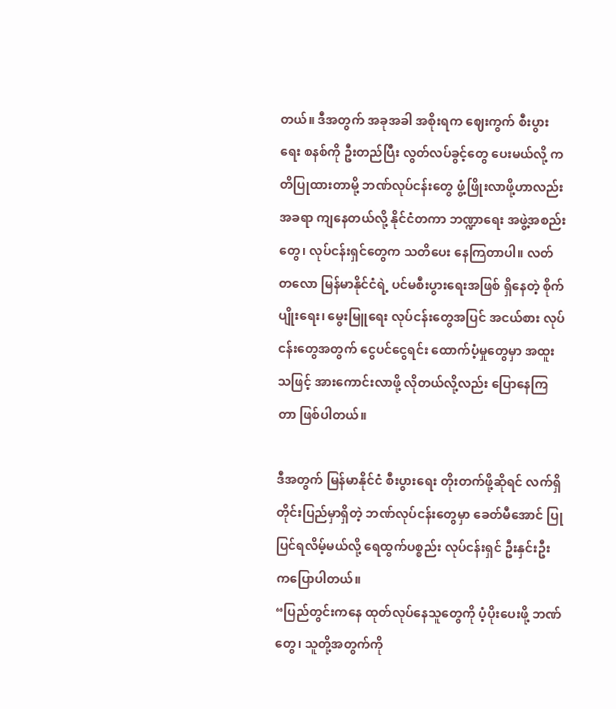တယ်။ ဒီအတွက် အခုအခါ အစိုးရက ဈေးကွက် စီးပွားရေး စနစ်ကို ဦးတည်ပြီး လွတ်လပ်ခွင့်တွေ ပေးမယ်လို့ ကတိပြုထားတာမို့ ဘဏ်လုပ်ငန်းတွေ ဖွံ့ဖြိုးလာဖို့ဟာလည်း အခရာ ကျနေတယ်လို့ နိုင်ငံတကာ ဘဏ္ဍာရေး အဖွဲ့အစည်းတွေ၊ လုပ်ငန်းရှင်တွေက သတိပေး နေကြတာပါ။ လတ်တလော မြန်မာနိုင်ငံရဲ့ ပင်မစီးပွားရေးအဖြစ် ရှိနေတဲ့ စိုက်ပျိုးရေး၊ မွေးမြူရေး လုပ်ငန်းတွေအပြင် အငယ်စား လုပ်ငန်းတွေအတွက် ငွေပင်ငွေရင်း ထောက်ပံ့မှုတွေမှာ အထူးသဖြင့် အားကောင်းလာဖို့ လိုတယ်လို့လည်း ပြောနေကြတာ ဖြစ်ပါတယ်။

ဒီအတွက် မြန်မာနိုင်ငံ စီးပွားရေး တိုးတက်ဖို့ဆိုရင် လက်ရှိ တိုင်းပြည်မှာရှိတဲ့ ဘဏ်လုပ်ငန်းတွေမှာ ခေတ်မီအောင် ပြုပြင်ရလိမ့်မယ်လို့ ရေထွက်ပစ္စည်း လုပ်ငန်းရှင် ဦးနှင်းဦး ကပြောပါတယ်။
“ပြည်တွင်းကနေ ထုတ်လုပ်နေသူတွေကို ပံ့ပိုးပေးဖို့ ဘဏ်တွေ၊ သူတို့အတွက်ကို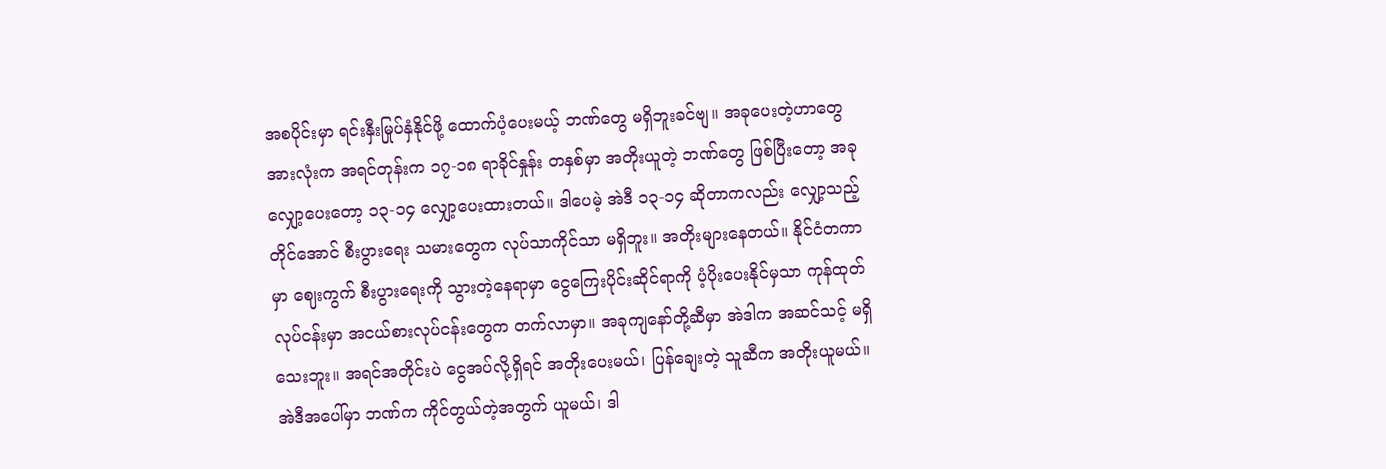အစပိုင်းမှာ ရင်းနှီးမြုပ်နှံနိုင်ဖို့ ထောက်ပံ့ပေးမယ့် ဘဏ်တွေ မရှိဘူးခင်ဗျ။ အခုပေးတဲ့ဟာတွေ အားလုံးက အရင်တုန်းက ၁၇-၁၈ ရာခိုင်နှုန်း တနှစ်မှာ အတိုးယူတဲ့ ဘဏ်တွေ ဖြစ်ပြီးတော့ အခုလျှော့ပေးတော့ ၁၃-၁၄ လျှော့ပေးထားတယ်။ ဒါပေမဲ့ အဲဒီ ၁၃-၁၄ ဆိုတာကလည်း လျှော့သည့်တိုင်အောင် စီးပွားရေး သမားတွေက လုပ်သာကိုင်သာ မရှိဘူး။ အတိုးများနေတယ်။ နိုင်ငံတကာမှာ ဈေးကွက် စီးပွားရေးကို သွားတဲ့နေရာမှာ ငွေကြေးပိုင်းဆိုင်ရာကို ပံ့ပိုးပေးနိုင်မှသာ ကုန်ထုတ်လုပ်ငန်းမှာ အငယ်စားလုပ်ငန်းတွေက တက်လာမှာ။ အခုကျနော်တို့ဆီမှာ အဲဒါက အဆင်သင့် မရှိသေးဘူး။ အရင်အတိုင်းပဲ ငွေအပ်လို့ရှိရင် အတိုးပေးမယ်၊ ပြန်ချေးတဲ့ သူဆီက အတိုးယူမယ်။ အဲဒီအပေါ်မှာ ဘဏ်က ကိုင်တွယ်တဲ့အတွက် ယူမယ်၊ ဒါ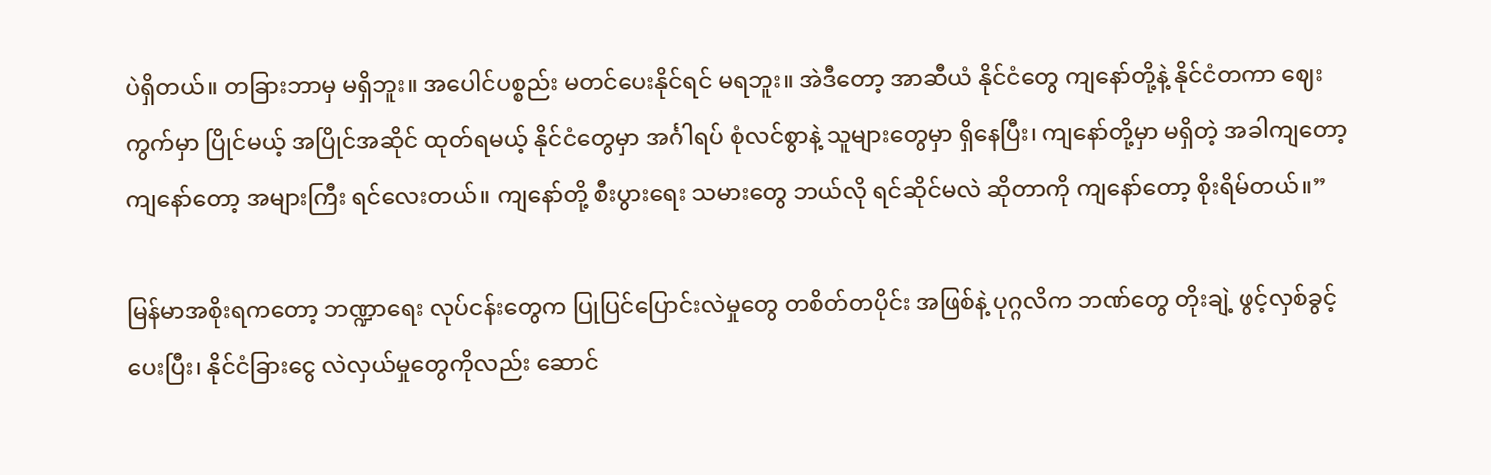ပဲရှိတယ်။ တခြားဘာမှ မရှိဘူး။ အပေါင်ပစ္စည်း မတင်ပေးနိုင်ရင် မရဘူး။ အဲဒီတော့ အာဆီယံ နိုင်ငံတွေ ကျနော်တို့နဲ့ နိုင်ငံတကာ ဈေးကွက်မှာ ပြိုင်မယ့် အပြိုင်အဆိုင် ထုတ်ရမယ့် နိုင်ငံတွေမှာ အင်္ဂါရပ် စုံလင်စွာနဲ့ သူများတွေမှာ ရှိနေပြီး၊ ကျနော်တို့မှာ မရှိတဲ့ အခါကျတော့ ကျနော်တော့ အများကြီး ရင်လေးတယ်။ ကျနော်တို့ စီးပွားရေး သမားတွေ ဘယ်လို ရင်ဆိုင်မလဲ ဆိုတာကို ကျနော်တော့ စိုးရိမ်တယ်။”

မြန်မာအစိုးရကတော့ ဘဏ္ဍာရေး လုပ်ငန်းတွေက ပြုပြင်ပြောင်းလဲမှုတွေ တစိတ်တပိုင်း အဖြစ်နဲ့ ပုဂ္ဂလိက ဘဏ်တွေ တိုးချဲ့ ဖွင့်လှစ်ခွင့်ပေးပြီး၊ နိုင်ငံခြားငွေ လဲလှယ်မှုတွေကိုလည်း ဆောင်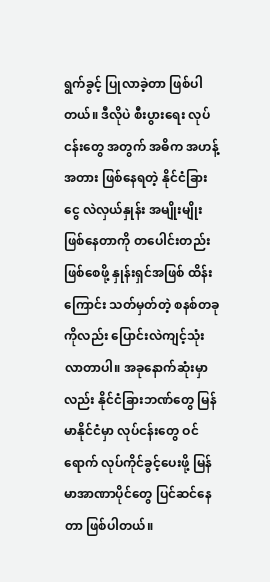ရွက်ခွင့် ပြုလာခဲ့တာ ဖြစ်ပါတယ်။ ဒီလိုပဲ စီးပွားရေး လုပ်ငန်းတွေ အတွက် အဓိက အဟန့်အတား ဖြစ်နေရတဲ့ နိုင်ငံခြားငွေ လဲလှယ်နှုန်း အမျိုးမျိုး ဖြစ်နေတာကို တပေါင်းတည်း ဖြစ်စေဖို့ နှုန်းရှင်အဖြစ် ထိန်းကြောင်း သတ်မှတ်တဲ့ စနစ်တခုကိုလည်း ပြောင်းလဲကျင့်သုံး လာတာပါ။ အခုနောက်ဆုံးမှာလည်း နိုင်ငံခြားဘဏ်တွေ မြန်မာနိုင်ငံမှာ လုပ်ငန်းတွေ ဝင်ရောက် လုပ်ကိုင်ခွင့်ပေးဖို့ မြန်မာအာဏာပိုင်တွေ ပြင်ဆင်နေတာ ဖြစ်ပါတယ်။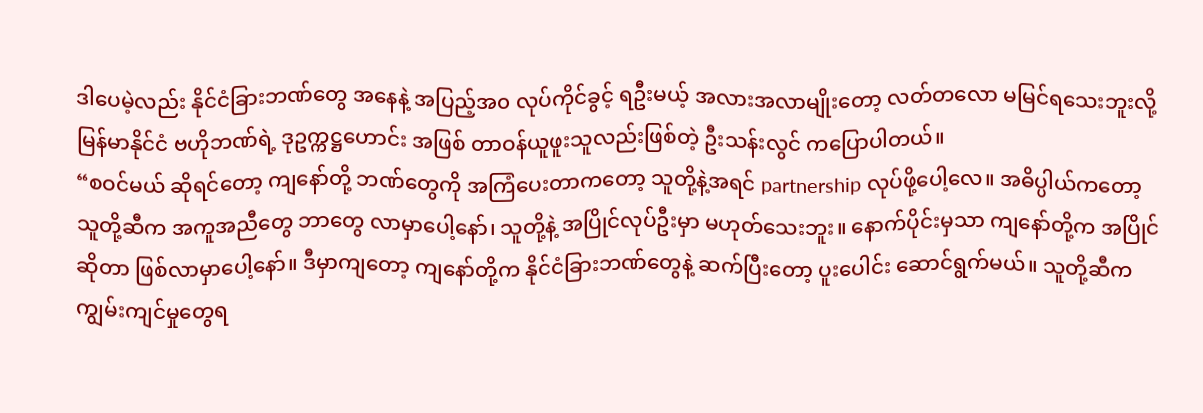ဒါပေမဲ့လည်း နိုင်ငံခြားဘဏ်တွေ အနေနဲ့ အပြည့်အ၀ လုပ်ကိုင်ခွင့် ရဦးမယ့် အလားအလာမျိုးတော့ လတ်တလော မမြင်ရသေးဘူးလို့ မြန်မာနိုင်ငံ ဗဟိုဘဏ်ရဲ့ ဒုဥက္ကဋ္ဌဟောင်း အဖြစ် တာဝန်ယူဖူးသူလည်းဖြစ်တဲ့ ဦးသန်းလွင် ကပြောပါတယ်။
“စဝင်မယ် ဆိုရင်တော့ ကျနော်တို့ ဘဏ်တွေကို အကြံပေးတာကတော့ သူတို့နဲ့အရင် partnership လုပ်ဖို့ပေါ့လေ။ အဓိပ္ပါယ်ကတော့ သူတို့ဆီက အကူအညီတွေ ဘာတွေ လာမှာပေါ့နော်၊ သူတို့နဲ့ အပြိုင်လုပ်ဦးမှာ မဟုတ်သေးဘူး။ နောက်ပိုင်းမှသာ ကျနော်တို့က အပြိုင်ဆိုတာ ဖြစ်လာမှာပေါ့နော်။ ဒီမှာကျတော့ ကျနော်တို့က နိုင်ငံခြားဘဏ်တွေနဲ့ ဆက်ပြီးတော့ ပူးပေါင်း ဆောင်ရွက်မယ်။ သူတို့ဆီက ကျွမ်းကျင်မှုတွေရ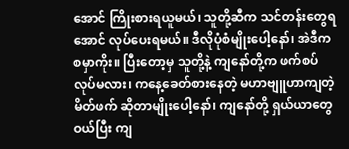အောင် ကြိုးစားရယူမယ်၊ သူတို့ဆီက သင်တန်းတွေရအောင် လုပ်ပေးရမယ်။ ဒီလိုပုံစံမျိုးပေါ့နော်၊ အဲဒီက စမှာကိုး။ ပြီးတော့မှ သူတို့နဲ့ ကျနော်တို့က ဖက်စပ်လုပ်မလား၊ ကနေ့ခေတ်စားနေတဲ့ မဟာဗျူဟာကျတဲ့ မိတ်ဖက် ဆိုတာမျိုးပေါ့နော်၊ ကျနော်တို့ ရှယ်ယာတွေဝယ်ပြီး ကျ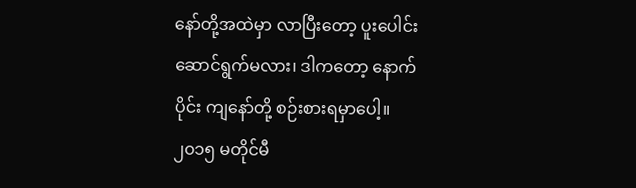နော်တို့အထဲမှာ လာပြီးတော့ ပူးပေါင်း ဆောင်ရွက်မလား၊ ဒါကတော့ နောက်ပိုင်း ကျနော်တို့ စဉ်းစားရမှာပေါ့။ ၂၀၁၅ မတိုင်မီ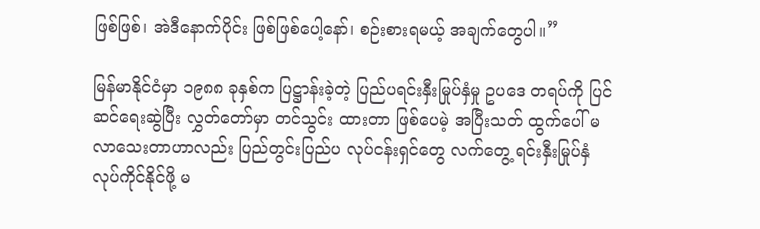ဖြစ်ဖြစ်၊ အဲဒီနောက်ပိုင်း ဖြစ်ဖြစ်ပေါ့နော်၊ စဉ်းစားရမယ့် အချက်တွေပါ။”

မြန်မာနိုင်ငံမှာ ၁၉၈၈ ခုနှစ်က ပြဋ္ဌာန်းခဲ့တဲ့ ပြည်ပရင်းနှီးမြုပ်နှံမှု ဥပဒေ တရပ်ကို ပြင်ဆင်ရေးဆွဲပြီး လွှတ်တော်မှာ တင်သွင်း ထားတာ ဖြစ်ပေမဲ့ အပြီးသတ် ထွက်ပေါ် မလာသေးတာဟာလည်း ပြည်တွင်းပြည်ပ လုပ်ငန်းရှင်တွေ လက်တွေ့ ရင်းနှီးမြုပ်နှံ လုပ်ကိုင်နိုင်ဖို့ မ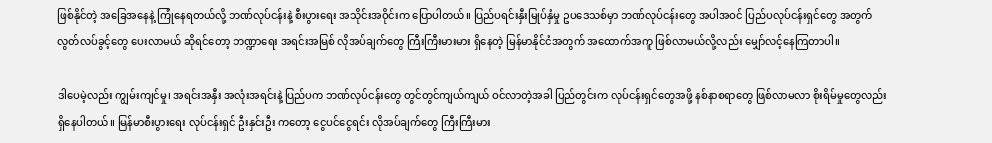ဖြစ်နိုင်တဲ့ အခြေအနေနဲ့ ကြုံနေရတယ်လို့ ဘဏ်လုပ်ငန်းနဲ့ စီးပွားရေး အသိုင်းအဝိုင်းက ပြောပါတယ်။ ပြည်ပရင်းနှီးမြုပ်နှံမှု ဥပဒေသစ်မှာ ဘဏ်လုပ်ငန်းတွေ အပါအဝင် ပြည်ပလုပ်ငန်းရှင်တွေ အတွက် လွတ်လပ်ခွင့်တွေ ပေးလာမယ် ဆိုရင်တော့ ဘဏ္ဍာရေး အရင်းအမြစ် လိုအပ်ချက်တွေ ကြီးကြီးမားမား ရှိနေတဲ့ မြန်မာနိုင်ငံအတွက် အထောက်အကူ ဖြစ်လာမယ်လို့လည်း မျှော်လင့်နေကြတာပါ။

ဒါပေမဲ့လည်း ကျွမ်းကျင်မှု၊ အရင်းအနှီး အလုံးအရင်းနဲ့ ပြည်ပက ဘဏ်လုပ်ငန်းတွေ တွင်တွင်ကျယ်ကျယ် ဝင်လာတဲ့အခါ ပြည်တွင်းက လုပ်ငန်းရှင်တွေအဖို့ နစ်နာစရာတွေ ဖြစ်လာမလာ စိုးရိမ်မှုတွေလည်း ရှိနေပါတယ်။ မြန်မာစီးပွားရေး လုပ်ငန်းရှင် ဦးနှင်းဦး ကတော့ ငွေပင်ငွေရင်း လိုအပ်ချက်တွေ ကြီးကြီးမား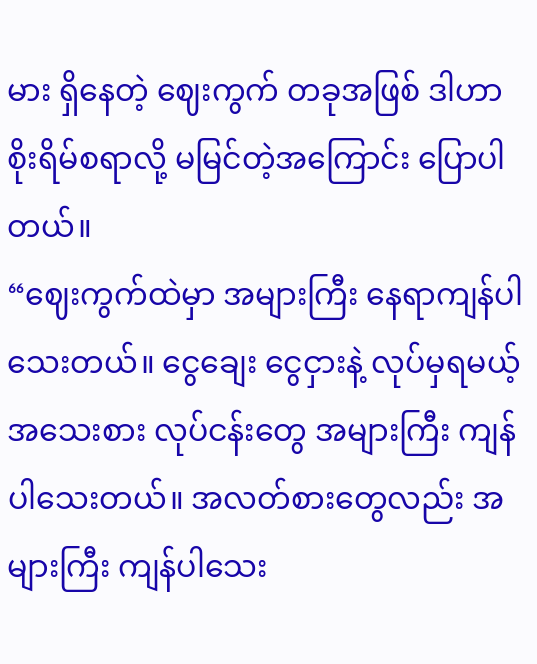မား ရှိနေတဲ့ ဈေးကွက် တခုအဖြစ် ဒါဟာ စိုးရိမ်စရာလို့ မမြင်တဲ့အကြောင်း ပြောပါတယ်။
“ဈေးကွက်ထဲမှာ အများကြီး နေရာကျန်ပါသေးတယ်။ ငွေချေး ငွေငှားနဲ့ လုပ်မှရမယ့် အသေးစား လုပ်ငန်းတွေ အများကြီး ကျန်ပါသေးတယ်။ အလတ်စားတွေလည်း အများကြီး ကျန်ပါသေး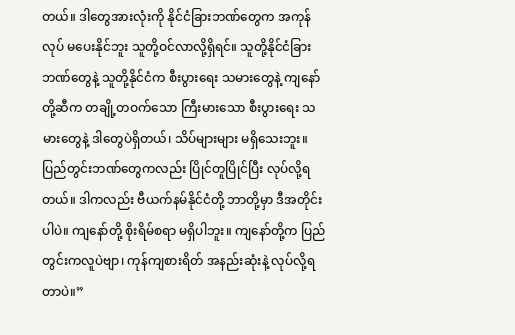တယ်။ ဒါတွေအားလုံးကို နိုင်ငံခြားဘဏ်တွေက အကုန်လုပ် မပေးနိုင်ဘူး သူတို့ဝင်လာလို့ရှိရင်။ သူတို့နိုင်ငံခြား ဘဏ်တွေနဲ့ သူတို့နိုင်ငံက စီးပွားရေး သမားတွေနဲ့ ကျနော်တို့ဆီက တချို့တဝက်သော ကြီးမားသော စီးပွားရေး သမားတွေနဲ့ ဒါတွေပဲရှိတယ်၊ သိပ်များများ မရှိသေးဘူး။ ပြည်တွင်းဘဏ်တွေကလည်း ပြိုင်တူပြိုင်ပြီး လုပ်လို့ရတယ်။ ဒါကလည်း ဗီယက်နမ်နိုင်ငံတို့ ဘာတို့မှာ ဒီအတိုင်းပါပဲ။ ကျနော်တို့ စိုးရိမ်စရာ မရှိပါဘူး။ ကျနော်တို့က ပြည်တွင်းကလူပဲဗျာ၊ ကုန်ကျစားရိတ် အနည်းဆုံးနဲ့ လုပ်လို့ရတာပဲ။”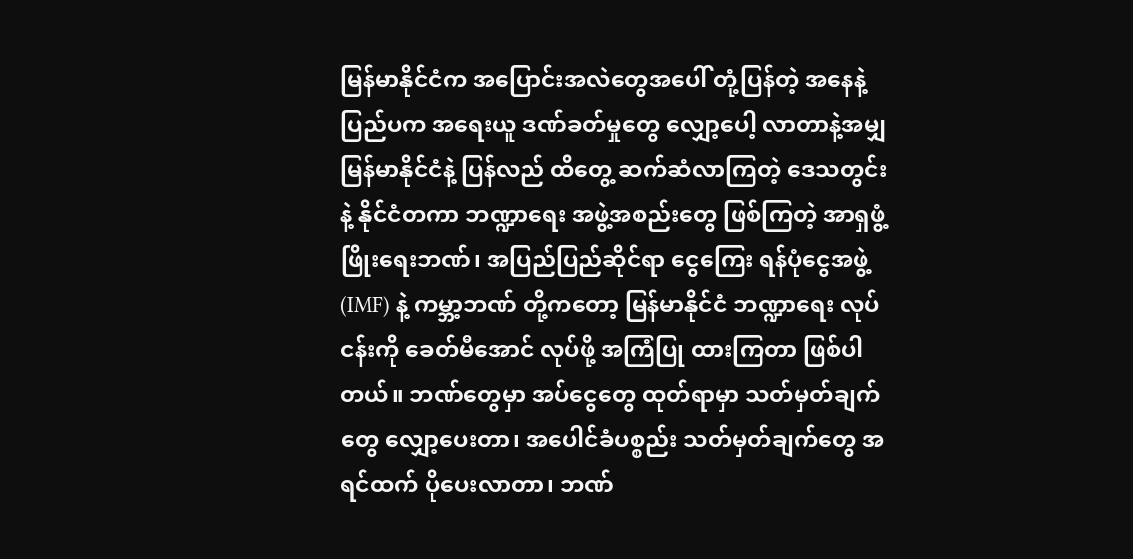မြန်မာနိုင်ငံက အပြောင်းအလဲတွေအပေါ် တုံ့ပြန်တဲ့ အနေနဲ့ ပြည်ပက အရေးယူ ဒဏ်ခတ်မှုတွေ လျှော့ပေါ့ လာတာနဲ့အမျှ မြန်မာနိုင်ငံနဲ့ ပြန်လည် ထိတွေ့ ဆက်ဆံလာကြတဲ့ ဒေသတွင်းနဲ့ နိုင်ငံတကာ ဘဏ္ဍာရေး အဖွဲ့အစည်းတွေ ဖြစ်ကြတဲ့ အာရှဖွံ့ဖြိုးရေးဘဏ်၊ အပြည်ပြည်ဆိုင်ရာ ငွေကြေး ရန်ပုံငွေအဖွဲ့ (IMF) နဲ့ ကမ္ဘာ့ဘဏ် တို့ကတော့ မြန်မာနိုင်ငံ ဘဏ္ဍာရေး လုပ်ငန်းကို ခေတ်မီအောင် လုပ်ဖို့ အကြံပြု ထားကြတာ ဖြစ်ပါတယ်။ ဘဏ်တွေမှာ အပ်ငွေတွေ ထုတ်ရာမှာ သတ်မှတ်ချက်တွေ လျှော့ပေးတာ၊ အပေါင်ခံပစ္စည်း သတ်မှတ်ချက်တွေ အရင်ထက် ပိုပေးလာတာ၊ ဘဏ်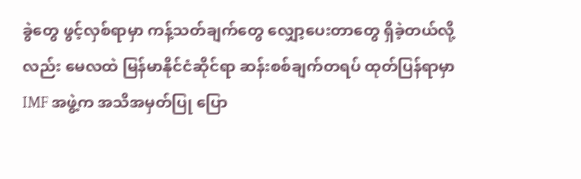ခွဲတွေ ဖွင့်လှစ်ရာမှာ ကန့်သတ်ချက်တွေ လျှော့ပေးတာတွေ ရှိခဲ့တယ်လို့ လည်း မေလထဲ မြန်မာနိုင်ငံဆိုင်ရာ ဆန်းစစ်ချက်တရပ် ထုတ်ပြန်ရာမှာ IMF အဖွဲ့က အသိအမှတ်ပြု ပြော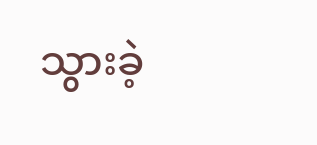သွားခဲ့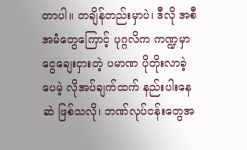တာပါ။ တချိန်တည်းမှာပဲ၊ ဒီလို အစီအမံတွေကြောင့် ပုဂ္ဂလိက ကဏ္ဍမှာ ငွေချေးငှားတဲ့ ပမာဏ ပိုတိုးလာခဲ့ပေမဲ့ လိုအပ်ချက်ထက် နည်းပါးနေဆဲ ဖြစ်သလို၊ ဘဏ်လုပ်ငန်းတွေအ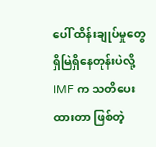ပေါ် ထိန်းချုပ်မှုတွေ ရှိမြဲရှိနေတုန်းပဲလို့ IMF က သတိပေးထားတာ ဖြစ်တဲ့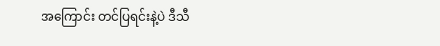အကြောင်း တင်ပြရင်းနဲ့ပဲ ဒီသီ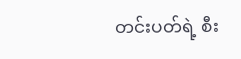တင်းပတ်ရဲ့ စီး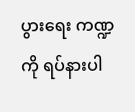ပွားရေး ကဏ္ဍကို ရပ်နားပါ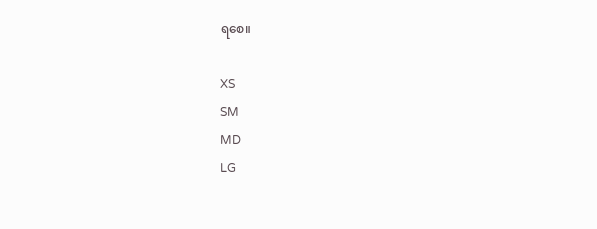ရစေ။

XS
SM
MD
LG